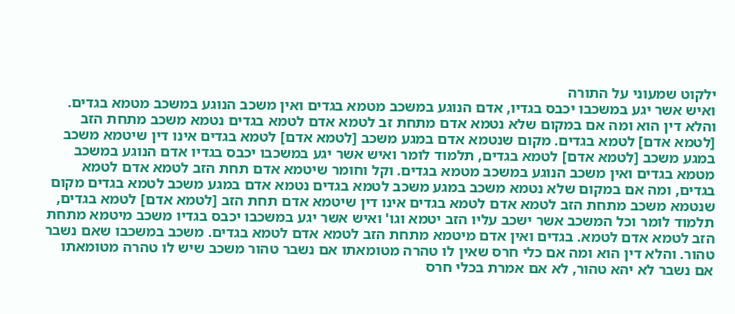ילקוט שמעוני על התורה
ואיש אשר יגע במשכבו יכבס בגדיו, אדם הנוגע במשכב מטמא בגדים ואין משכב הנוגע במשכב מטמא בגדים. והלא דין הוא ומה אם במקום שלא נטמא אדם מתחת זב לטמא אדם לטמא בגדים נטמא משכב מתחת הזב [לטמא אדם] לטמא בגדים. מקום שנטמא אדם במגע משכב [לטמא אדם] לטמא בגדים אינו דין שיטמא משכב במגע משכב [לטמא אדם] לטמא בגדים, תלמוד לומר ואיש אשר יגע במשכבו יכבס בגדיו אדם הנוגע במשכב מטמא בגדים ואין משכב הנוגע במשכב מטמא בגדים. וקל וחומר שיטמא אדם תחת הזב לטמא אדם לטמא בגדים, ומה אם במקום שלא נטמא משכב במגע משכב לטמא בגדים נטמא אדם במגע משכב לטמא בגדים מקום שנטמא משכב מתחת הזב לטמא אדם לטמא בגדים אינו דין שיטמא אדם תחת הזב [לטמא אדם] לטמא בגדים, תלמוד לומר וכל המשכב אשר ישכב עליו הזב יטמא וגו' ואיש אשר יגע במשכבו יכבס בגדיו משכב מיטמא מתחת הזב לטמא אדם לטמא. בגדים ואין אדם מיטמא מתחת הזב לטמא אדם לטמא בגדים. משכב במשכבו שאם נשבר טהור. והלא דין הוא ומה אם כלי חרס שאין לו טהרה מטומאתו אם נשבר טהור משכב שיש לו טהרה מטומאתו אם נשבר לא יהא טהור, לא אם אמרת בכלי חרס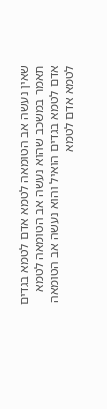שאין נעשה אב הטומאה לטמא אדם לטמא בגדים תאמר במשכב שהוא נעשה אב הטומאה לטמא אדם לטמא בגדים הואיל והוא נעשה אב הטומאה לטמא אדם לטמא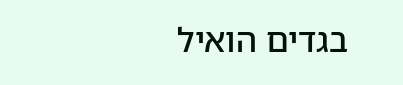בגדים הואיל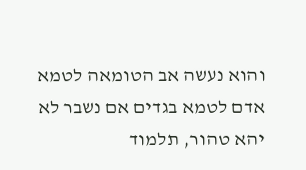והוא נעשה אב הטומאה לטמא אדם לטמא בגדים אם נשבר לא יהא טהור, תלמוד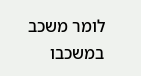לומר משכב במשכבו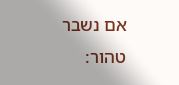אם נשבר טהור: